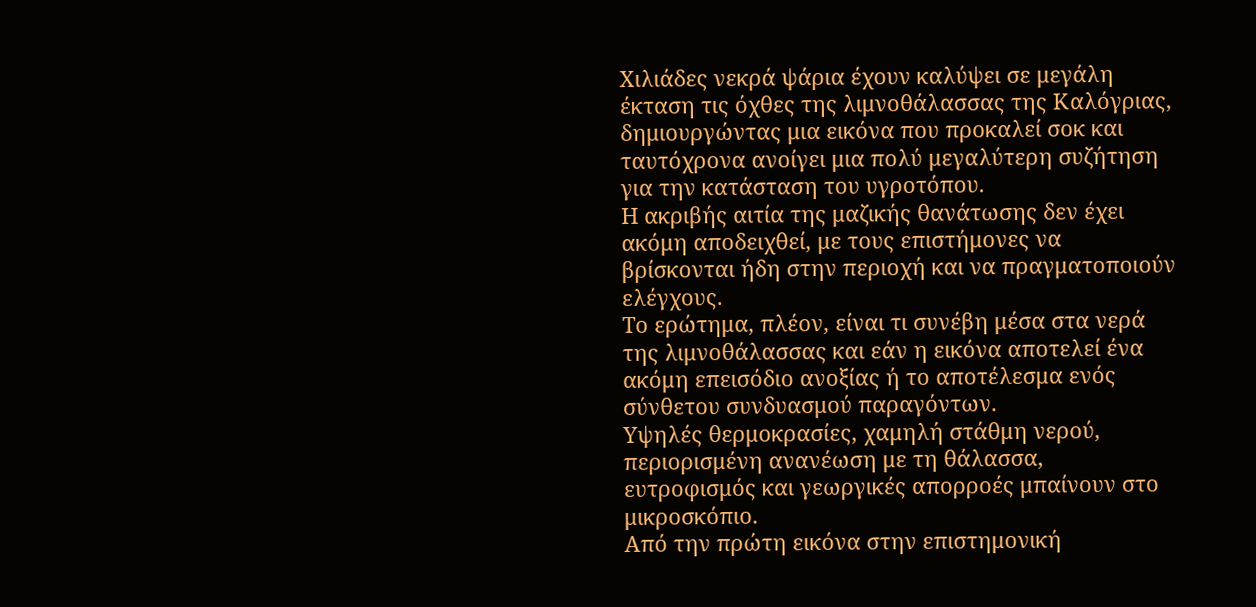Χιλιάδες νεκρά ψάρια έχουν καλύψει σε μεγάλη έκταση τις όχθες της λιμνοθάλασσας της Καλόγριας, δημιουργώντας μια εικόνα που προκαλεί σοκ και ταυτόχρονα ανοίγει μια πολύ μεγαλύτερη συζήτηση για την κατάσταση του υγροτόπου.
Η ακριβής αιτία της μαζικής θανάτωσης δεν έχει ακόμη αποδειχθεί, με τους επιστήμονες να βρίσκονται ήδη στην περιοχή και να πραγματοποιούν ελέγχους.
Το ερώτημα, πλέον, είναι τι συνέβη μέσα στα νερά της λιμνοθάλασσας και εάν η εικόνα αποτελεί ένα ακόμη επεισόδιο ανοξίας ή το αποτέλεσμα ενός σύνθετου συνδυασμού παραγόντων.
Υψηλές θερμοκρασίες, χαμηλή στάθμη νερού, περιορισμένη ανανέωση με τη θάλασσα, ευτροφισμός και γεωργικές απορροές μπαίνουν στο μικροσκόπιο.
Από την πρώτη εικόνα στην επιστημονική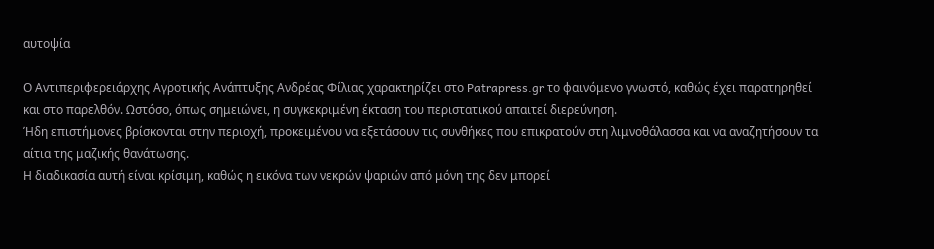αυτοψία

Ο Αντιπεριφερειάρχης Αγροτικής Ανάπτυξης Ανδρέας Φίλιας χαρακτηρίζει στο Patrapress.gr το φαινόμενο γνωστό, καθώς έχει παρατηρηθεί και στο παρελθόν. Ωστόσο, όπως σημειώνει, η συγκεκριμένη έκταση του περιστατικού απαιτεί διερεύνηση.
Ήδη επιστήμονες βρίσκονται στην περιοχή, προκειμένου να εξετάσουν τις συνθήκες που επικρατούν στη λιμνοθάλασσα και να αναζητήσουν τα αίτια της μαζικής θανάτωσης.
Η διαδικασία αυτή είναι κρίσιμη, καθώς η εικόνα των νεκρών ψαριών από μόνη της δεν μπορεί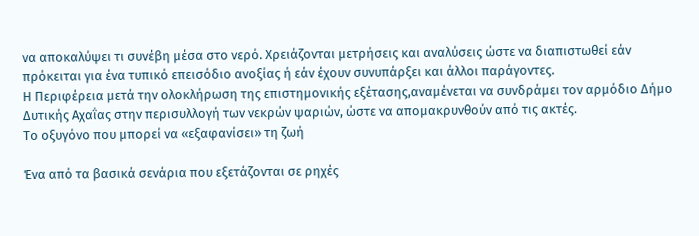να αποκαλύψει τι συνέβη μέσα στο νερό. Χρειάζονται μετρήσεις και αναλύσεις ώστε να διαπιστωθεί εάν πρόκειται για ένα τυπικό επεισόδιο ανοξίας ή εάν έχουν συνυπάρξει και άλλοι παράγοντες.
Η Περιφέρεια μετά την ολοκλήρωση της επιστημονικής εξέτασης,αναμένεται να συνδράμει τον αρμόδιο Δήμο Δυτικής Αχαΐας στην περισυλλογή των νεκρών ψαριών, ώστε να απομακρυνθούν από τις ακτές.
Το οξυγόνο που μπορεί να «εξαφανίσει» τη ζωή

Ένα από τα βασικά σενάρια που εξετάζονται σε ρηχές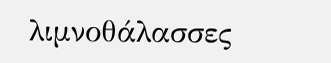λιμνοθάλασσες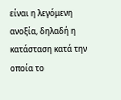είναι η λεγόμενη ανοξία, δηλαδή η κατάσταση κατά την οποία το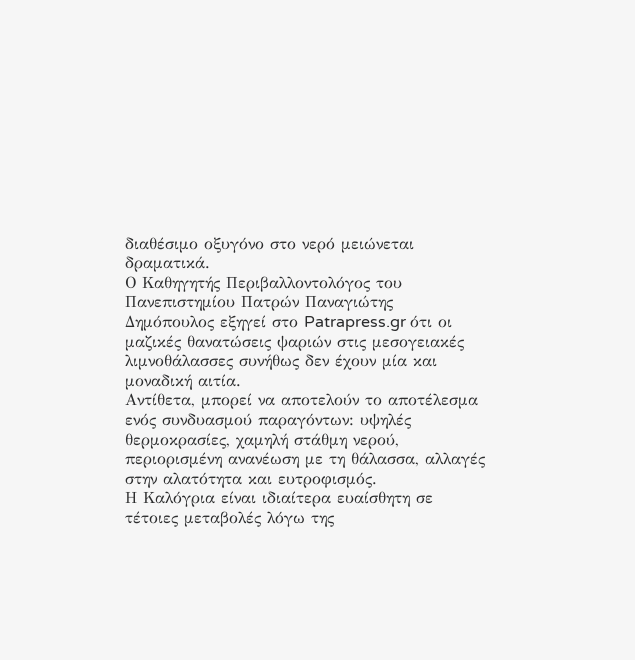διαθέσιμο οξυγόνο στο νερό μειώνεται δραματικά.
Ο Καθηγητής Περιβαλλοντολόγος του Πανεπιστημίου Πατρών Παναγιώτης Δημόπουλος εξηγεί στο Patrapress.gr ότι οι μαζικές θανατώσεις ψαριών στις μεσογειακές λιμνοθάλασσες συνήθως δεν έχουν μία και μοναδική αιτία.
Αντίθετα, μπορεί να αποτελούν το αποτέλεσμα ενός συνδυασμού παραγόντων: υψηλές θερμοκρασίες, χαμηλή στάθμη νερού, περιορισμένη ανανέωση με τη θάλασσα, αλλαγές στην αλατότητα και ευτροφισμός.
Η Καλόγρια είναι ιδιαίτερα ευαίσθητη σε τέτοιες μεταβολές λόγω της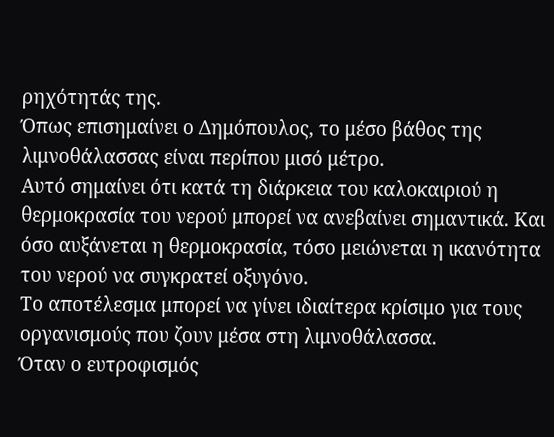ρηχότητάς της.
Όπως επισημαίνει ο Δημόπουλος, το μέσο βάθος της λιμνοθάλασσας είναι περίπου μισό μέτρο.
Αυτό σημαίνει ότι κατά τη διάρκεια του καλοκαιριού η θερμοκρασία του νερού μπορεί να ανεβαίνει σημαντικά. Και όσο αυξάνεται η θερμοκρασία, τόσο μειώνεται η ικανότητα του νερού να συγκρατεί οξυγόνο.
Το αποτέλεσμα μπορεί να γίνει ιδιαίτερα κρίσιμο για τους οργανισμούς που ζουν μέσα στη λιμνοθάλασσα.
Όταν ο ευτροφισμός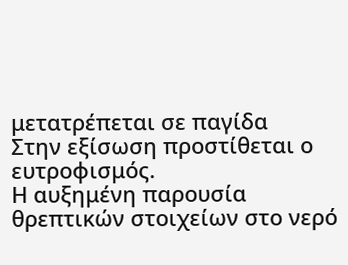μετατρέπεται σε παγίδα
Στην εξίσωση προστίθεται ο ευτροφισμός.
Η αυξημένη παρουσία θρεπτικών στοιχείων στο νερό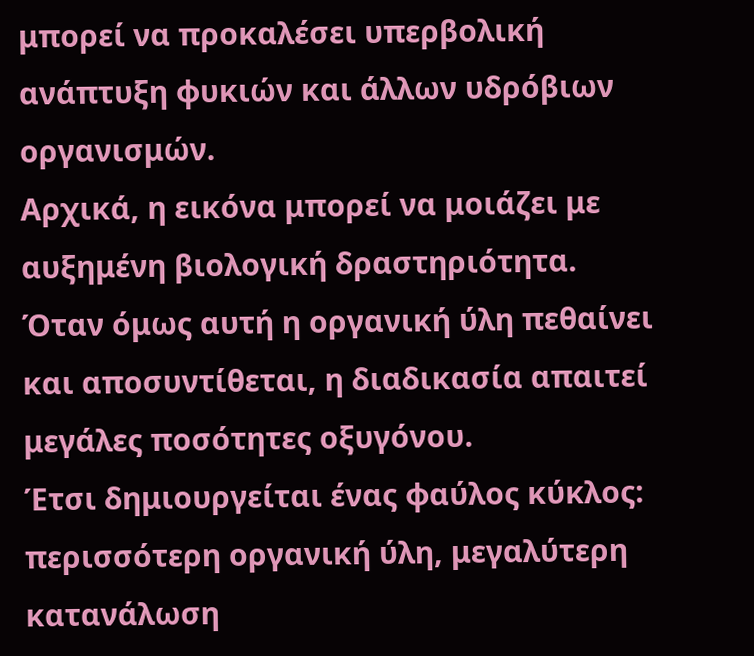μπορεί να προκαλέσει υπερβολική ανάπτυξη φυκιών και άλλων υδρόβιων οργανισμών.
Αρχικά, η εικόνα μπορεί να μοιάζει με αυξημένη βιολογική δραστηριότητα.
Όταν όμως αυτή η οργανική ύλη πεθαίνει και αποσυντίθεται, η διαδικασία απαιτεί μεγάλες ποσότητες οξυγόνου.
Έτσι δημιουργείται ένας φαύλος κύκλος: περισσότερη οργανική ύλη, μεγαλύτερη κατανάλωση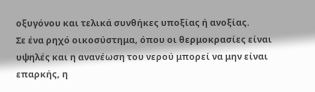οξυγόνου και τελικά συνθήκες υποξίας ή ανοξίας.
Σε ένα ρηχό οικοσύστημα, όπου οι θερμοκρασίες είναι υψηλές και η ανανέωση του νερού μπορεί να μην είναι επαρκής, η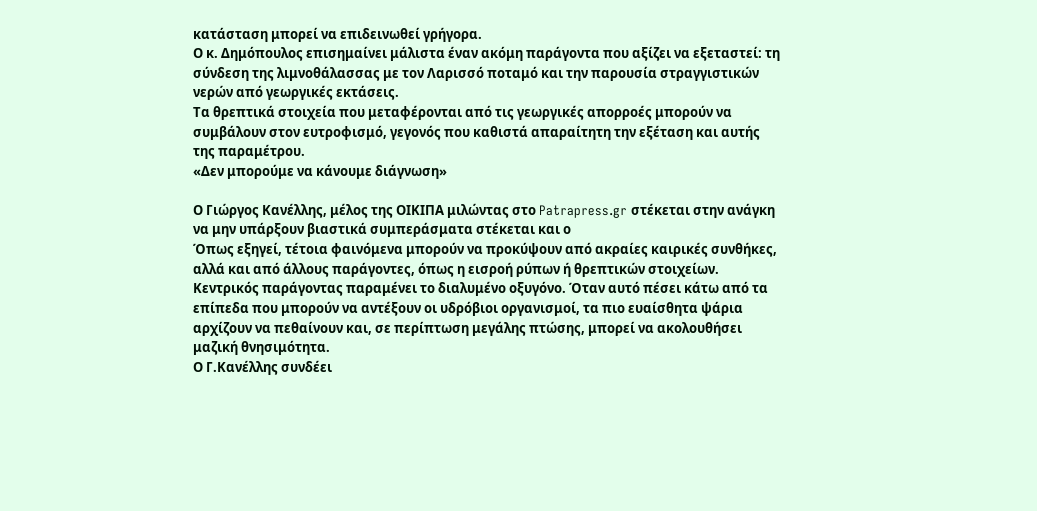κατάσταση μπορεί να επιδεινωθεί γρήγορα.
Ο κ. Δημόπουλος επισημαίνει μάλιστα έναν ακόμη παράγοντα που αξίζει να εξεταστεί: τη σύνδεση της λιμνοθάλασσας με τον Λαρισσό ποταμό και την παρουσία στραγγιστικών νερών από γεωργικές εκτάσεις.
Τα θρεπτικά στοιχεία που μεταφέρονται από τις γεωργικές απορροές μπορούν να συμβάλουν στον ευτροφισμό, γεγονός που καθιστά απαραίτητη την εξέταση και αυτής της παραμέτρου.
«Δεν μπορούμε να κάνουμε διάγνωση»

Ο Γιώργος Κανέλλης, μέλος της ΟΙΚΙΠΑ μιλώντας στο Patrapress.gr στέκεται στην ανάγκη να μην υπάρξουν βιαστικά συμπεράσματα στέκεται και ο
Όπως εξηγεί, τέτοια φαινόμενα μπορούν να προκύψουν από ακραίες καιρικές συνθήκες, αλλά και από άλλους παράγοντες, όπως η εισροή ρύπων ή θρεπτικών στοιχείων.
Κεντρικός παράγοντας παραμένει το διαλυμένο οξυγόνο. Όταν αυτό πέσει κάτω από τα επίπεδα που μπορούν να αντέξουν οι υδρόβιοι οργανισμοί, τα πιο ευαίσθητα ψάρια αρχίζουν να πεθαίνουν και, σε περίπτωση μεγάλης πτώσης, μπορεί να ακολουθήσει μαζική θνησιμότητα.
Ο Γ.Κανέλλης συνδέει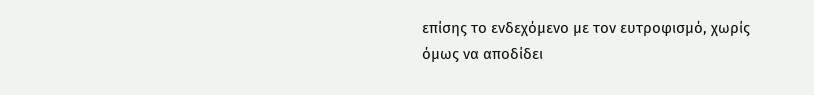επίσης το ενδεχόμενο με τον ευτροφισμό, χωρίς όμως να αποδίδει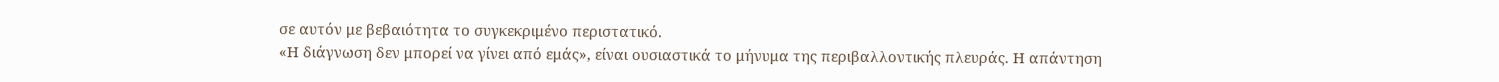σε αυτόν με βεβαιότητα το συγκεκριμένο περιστατικό.
«Η διάγνωση δεν μπορεί να γίνει από εμάς», είναι ουσιαστικά το μήνυμα της περιβαλλοντικής πλευράς. Η απάντηση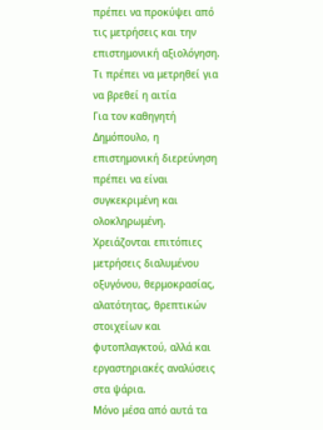πρέπει να προκύψει από τις μετρήσεις και την επιστημονική αξιολόγηση.
Τι πρέπει να μετρηθεί για να βρεθεί η αιτία
Για τον καθηγητή Δημόπουλο, η επιστημονική διερεύνηση πρέπει να είναι συγκεκριμένη και ολοκληρωμένη.
Χρειάζονται επιτόπιες μετρήσεις διαλυμένου οξυγόνου, θερμοκρασίας, αλατότητας, θρεπτικών στοιχείων και φυτοπλαγκτού, αλλά και εργαστηριακές αναλύσεις στα ψάρια.
Μόνο μέσα από αυτά τα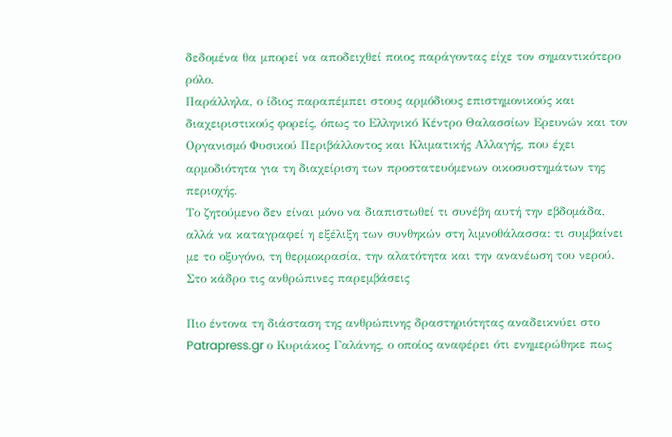δεδομένα θα μπορεί να αποδειχθεί ποιος παράγοντας είχε τον σημαντικότερο ρόλο.
Παράλληλα, ο ίδιος παραπέμπει στους αρμόδιους επιστημονικούς και διαχειριστικούς φορείς, όπως το Ελληνικό Κέντρο Θαλασσίων Ερευνών και τον Οργανισμό Φυσικού Περιβάλλοντος και Κλιματικής Αλλαγής, που έχει αρμοδιότητα για τη διαχείριση των προστατευόμενων οικοσυστημάτων της περιοχής.
Το ζητούμενο δεν είναι μόνο να διαπιστωθεί τι συνέβη αυτή την εβδομάδα, αλλά να καταγραφεί η εξέλιξη των συνθηκών στη λιμνοθάλασσα: τι συμβαίνει με το οξυγόνο, τη θερμοκρασία, την αλατότητα και την ανανέωση του νερού.
Στο κάδρο τις ανθρώπινες παρεμβάσεις

Πιο έντονα τη διάσταση της ανθρώπινης δραστηριότητας αναδεικνύει στο Patrapress.gr ο Κυριάκος Γαλάνης, ο οποίος αναφέρει ότι ενημερώθηκε πως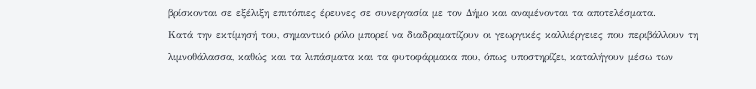βρίσκονται σε εξέλιξη επιτόπιες έρευνες σε συνεργασία με τον Δήμο και αναμένονται τα αποτελέσματα.
Κατά την εκτίμησή του, σημαντικό ρόλο μπορεί να διαδραματίζουν οι γεωργικές καλλιέργειες που περιβάλλουν τη λιμνοθάλασσα, καθώς και τα λιπάσματα και τα φυτοφάρμακα που, όπως υποστηρίζει, καταλήγουν μέσω των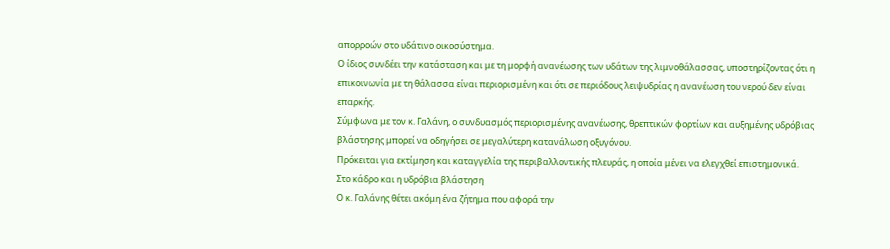απορροών στο υδάτινο οικοσύστημα.
Ο ίδιος συνδέει την κατάσταση και με τη μορφή ανανέωσης των υδάτων της λιμνοθάλασσας, υποστηρίζοντας ότι η επικοινωνία με τη θάλασσα είναι περιορισμένη και ότι σε περιόδους λειψυδρίας η ανανέωση του νερού δεν είναι επαρκής.
Σύμφωνα με τον κ. Γαλάνη, ο συνδυασμός περιορισμένης ανανέωσης, θρεπτικών φορτίων και αυξημένης υδρόβιας βλάστησης μπορεί να οδηγήσει σε μεγαλύτερη κατανάλωση οξυγόνου.
Πρόκειται για εκτίμηση και καταγγελία της περιβαλλοντικής πλευράς, η οποία μένει να ελεγχθεί επιστημονικά.
Στο κάδρο και η υδρόβια βλάστηση
Ο κ. Γαλάνης θέτει ακόμη ένα ζήτημα που αφορά την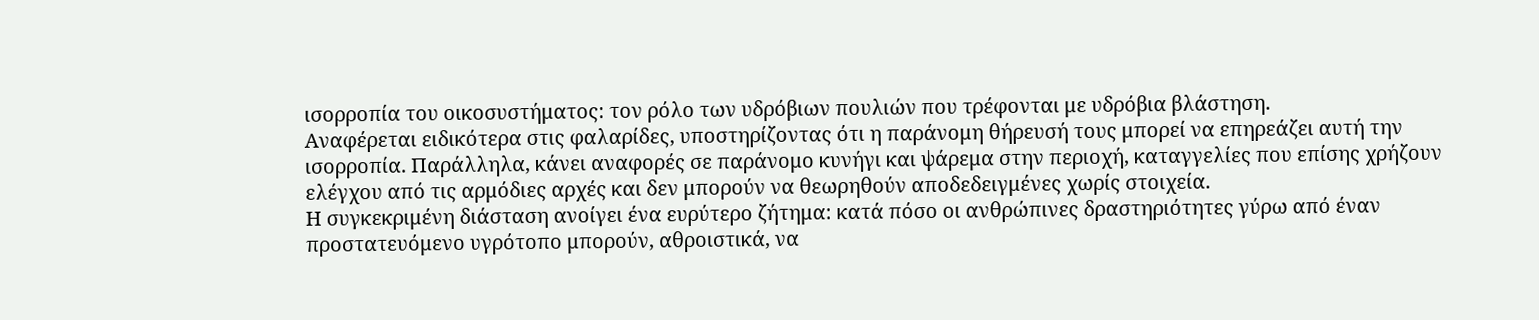ισορροπία του οικοσυστήματος: τον ρόλο των υδρόβιων πουλιών που τρέφονται με υδρόβια βλάστηση.
Αναφέρεται ειδικότερα στις φαλαρίδες, υποστηρίζοντας ότι η παράνομη θήρευσή τους μπορεί να επηρεάζει αυτή την ισορροπία. Παράλληλα, κάνει αναφορές σε παράνομο κυνήγι και ψάρεμα στην περιοχή, καταγγελίες που επίσης χρήζουν ελέγχου από τις αρμόδιες αρχές και δεν μπορούν να θεωρηθούν αποδεδειγμένες χωρίς στοιχεία.
Η συγκεκριμένη διάσταση ανοίγει ένα ευρύτερο ζήτημα: κατά πόσο οι ανθρώπινες δραστηριότητες γύρω από έναν προστατευόμενο υγρότοπο μπορούν, αθροιστικά, να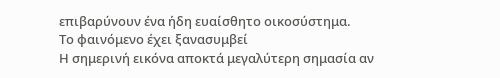επιβαρύνουν ένα ήδη ευαίσθητο οικοσύστημα.
Το φαινόμενο έχει ξανασυμβεί
Η σημερινή εικόνα αποκτά μεγαλύτερη σημασία αν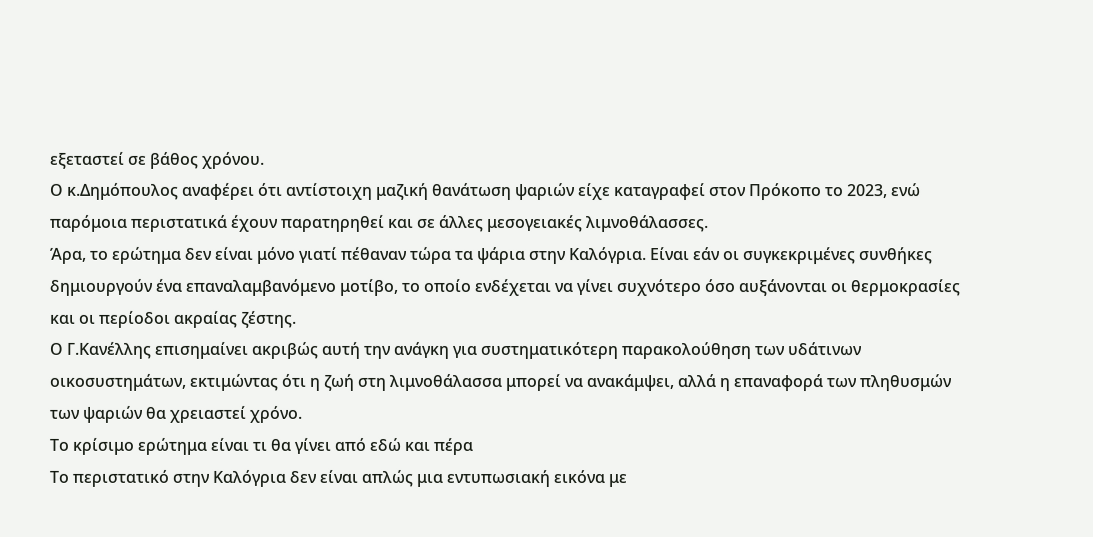εξεταστεί σε βάθος χρόνου.
Ο κ.Δημόπουλος αναφέρει ότι αντίστοιχη μαζική θανάτωση ψαριών είχε καταγραφεί στον Πρόκοπο το 2023, ενώ παρόμοια περιστατικά έχουν παρατηρηθεί και σε άλλες μεσογειακές λιμνοθάλασσες.
Άρα, το ερώτημα δεν είναι μόνο γιατί πέθαναν τώρα τα ψάρια στην Καλόγρια. Είναι εάν οι συγκεκριμένες συνθήκες δημιουργούν ένα επαναλαμβανόμενο μοτίβο, το οποίο ενδέχεται να γίνει συχνότερο όσο αυξάνονται οι θερμοκρασίες και οι περίοδοι ακραίας ζέστης.
Ο Γ.Κανέλλης επισημαίνει ακριβώς αυτή την ανάγκη για συστηματικότερη παρακολούθηση των υδάτινων οικοσυστημάτων, εκτιμώντας ότι η ζωή στη λιμνοθάλασσα μπορεί να ανακάμψει, αλλά η επαναφορά των πληθυσμών των ψαριών θα χρειαστεί χρόνο.
Το κρίσιμο ερώτημα είναι τι θα γίνει από εδώ και πέρα
Το περιστατικό στην Καλόγρια δεν είναι απλώς μια εντυπωσιακή εικόνα με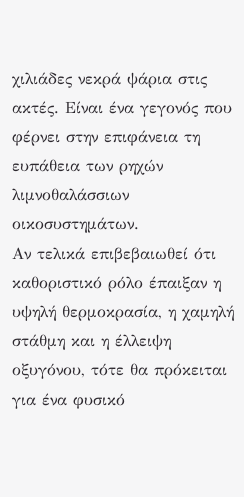χιλιάδες νεκρά ψάρια στις ακτές. Είναι ένα γεγονός που φέρνει στην επιφάνεια τη ευπάθεια των ρηχών λιμνοθαλάσσιων οικοσυστημάτων.
Αν τελικά επιβεβαιωθεί ότι καθοριστικό ρόλο έπαιξαν η υψηλή θερμοκρασία, η χαμηλή στάθμη και η έλλειψη οξυγόνου, τότε θα πρόκειται για ένα φυσικό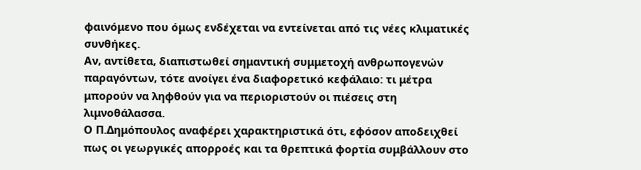φαινόμενο που όμως ενδέχεται να εντείνεται από τις νέες κλιματικές συνθήκες.
Αν, αντίθετα, διαπιστωθεί σημαντική συμμετοχή ανθρωπογενών παραγόντων, τότε ανοίγει ένα διαφορετικό κεφάλαιο: τι μέτρα μπορούν να ληφθούν για να περιοριστούν οι πιέσεις στη λιμνοθάλασσα.
Ο Π.Δημόπουλος αναφέρει χαρακτηριστικά ότι, εφόσον αποδειχθεί πως οι γεωργικές απορροές και τα θρεπτικά φορτία συμβάλλουν στο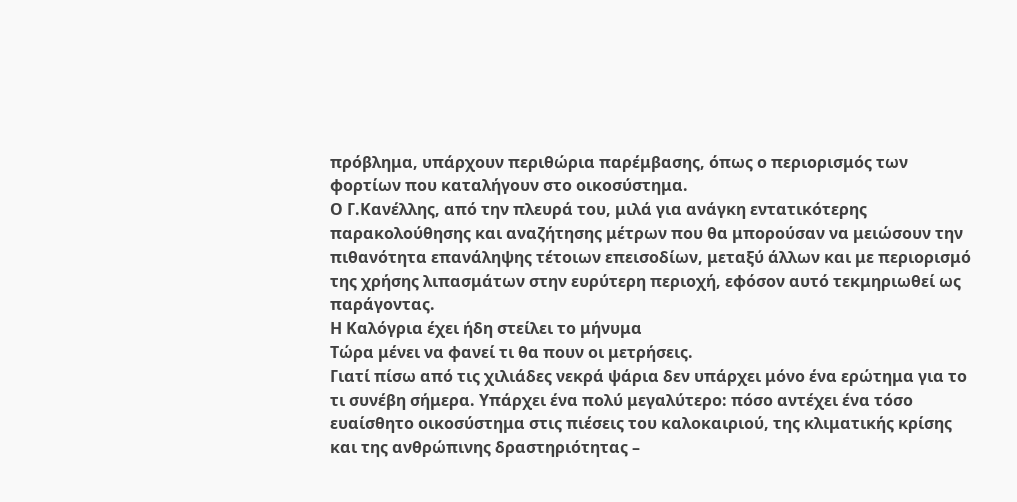πρόβλημα, υπάρχουν περιθώρια παρέμβασης, όπως ο περιορισμός των φορτίων που καταλήγουν στο οικοσύστημα.
Ο Γ.Κανέλλης, από την πλευρά του, μιλά για ανάγκη εντατικότερης παρακολούθησης και αναζήτησης μέτρων που θα μπορούσαν να μειώσουν την πιθανότητα επανάληψης τέτοιων επεισοδίων, μεταξύ άλλων και με περιορισμό της χρήσης λιπασμάτων στην ευρύτερη περιοχή, εφόσον αυτό τεκμηριωθεί ως παράγοντας.
Η Καλόγρια έχει ήδη στείλει το μήνυμα
Τώρα μένει να φανεί τι θα πουν οι μετρήσεις.
Γιατί πίσω από τις χιλιάδες νεκρά ψάρια δεν υπάρχει μόνο ένα ερώτημα για το τι συνέβη σήμερα. Υπάρχει ένα πολύ μεγαλύτερο: πόσο αντέχει ένα τόσο ευαίσθητο οικοσύστημα στις πιέσεις του καλοκαιριού, της κλιματικής κρίσης και της ανθρώπινης δραστηριότητας –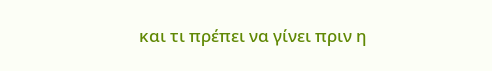και τι πρέπει να γίνει πριν η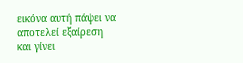εικόνα αυτή πάψει να αποτελεί εξαίρεση και γίνει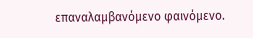επαναλαμβανόμενο φαινόμενο.